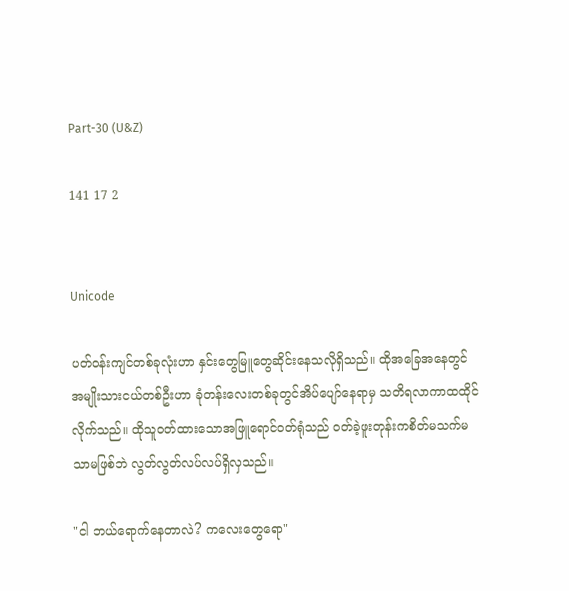Part-30 (U&Z)

141 17 2


Unicode

ပတ်ဝန်းကျင်တစ်ခုလုံးဟာ နှင်းတွေမြူတွေဆိုင်းနေသလိုရှိသည်။ ထိုအခြေအနေတွင် အမျိုးသားငယ်တစ်ဦးဟာ ခုံတန်းလေးတစ်ခုတွင်အိပ်ပျော်နေရာမှ သတိရလာကာထထိုင်လိုက်သည်။ ထိုသူဝတ်ထားသောအဖြူရောင်ဝတ်ရုံသည် ဝတ်ခဲ့ဖူးတုန်းကစိတ်မသက်မသာမဖြစ်ဘဲ လွတ်လွတ်လပ်လပ်ရှိလှသည်။

"ငါ ဘယ်ရောက်နေတာလဲ? ကလေးတွေရော"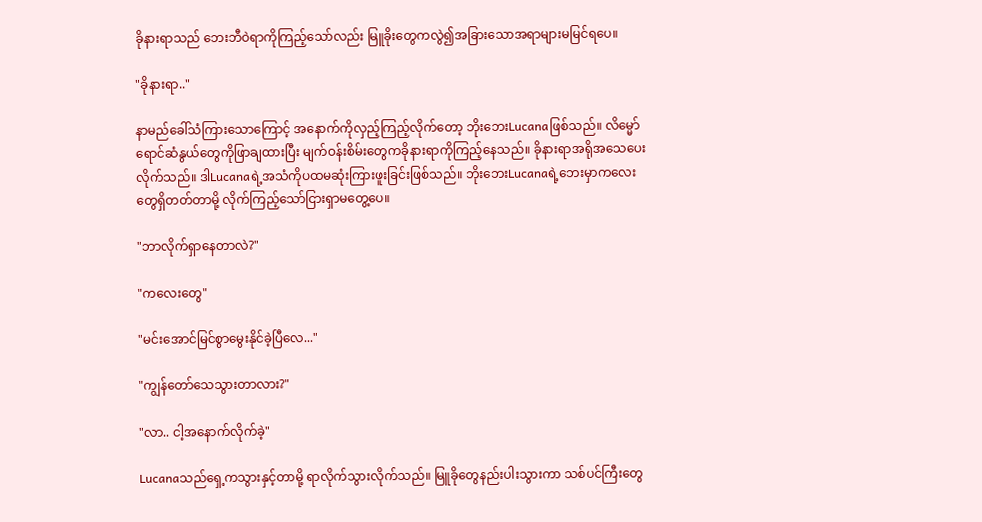ခိုနားရာသည် ဘေးဘီဝဲရာကိုကြည့်သော်လည်း မြူခိုးတွေကလွဲ၍အခြားသောအရာများမမြင်ရပေ။

"ခိုနားရာ.."

နာမည်ခေါ်သံကြားသောကြောင့် အနောက်ကိုလှည့်ကြည့်လိုက်တော့ ဘိုးဘေးLucanaဖြစ်သည်။ လိမ္မော်ရောင်ဆံနွယ်တွေကိုဖြာချထားပြီး မျက်ဝန်းစိမ်းတွေကခိုနားရာကိုကြည့်နေသည်။ ခိုနားရာအရိုအသေပေးလိုက်သည်။ ဒါLucanaရဲ့အသံကိုပထမဆုံးကြားဖူးခြင်းဖြစ်သည်။ ဘိုးဘေးLucanaရဲ့ဘေးမှာကလေးတွေရှိတတ်တာမို့ လိုက်ကြည့်သော်ငြားရှာမတွေ့ပေ။

"ဘာလိုက်ရှာနေတာလဲ?"

"ကလေးတွေ"

"မင်းအောင်မြင်စွာမွေးနိုင်ခဲ့ပြီလေ..."

"ကျွန်တော်သေသွားတာလား?"

"လာ.. ငါ့အနောက်လိုက်ခဲ့"

Lucanaသည်ရှေ့ကသွားနှင့်တာမို့ ရာလိုက်သွားလိုက်သည်။ မြူခိုတွေနည်းပါးသွားကာ သစ်ပင်ကြီးတွေ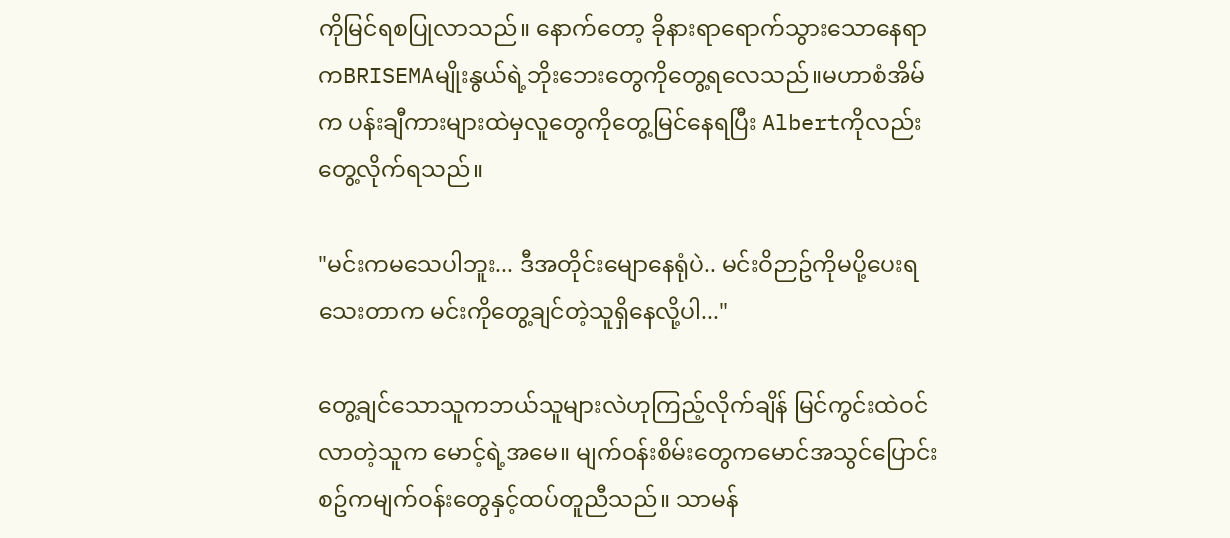ကိုမြင်ရစပြုလာသည်။ နောက်တော့ ခိုနားရာရောက်သွားသောနေရာကBRISEMAမျိုးနွယ်ရဲ့ဘိုးဘေးတွေကိုတွေ့ရလေသည်။မဟာစံအိမ်က ပန်းချီကားများထဲမှလူတွေကိုတွေ့မြင်နေရပြီး Albertကိုလည်းတွေ့လိုက်ရသည်။

"မင်းကမသေပါဘူး... ဒီအတိုင်းမျောနေရုံပဲ.. မင်းဝိဉာဥ်ကိုမပို့ပေးရသေးတာက မင်းကိုတွေ့ချင်တဲ့သူရှိနေလို့ပါ..."

တွေ့ချင်သောသူကဘယ်သူများလဲဟုကြည့်လိုက်ချိန် မြင်ကွင်းထဲဝင်လာတဲ့သူက မောင့်ရဲ့အမေ။ မျက်ဝန်းစိမ်းတွေကမောင်အသွင်ပြောင်းစဥ်ကမျက်ဝန်းတွေနှင့်ထပ်တူညီသည်။ သာမန်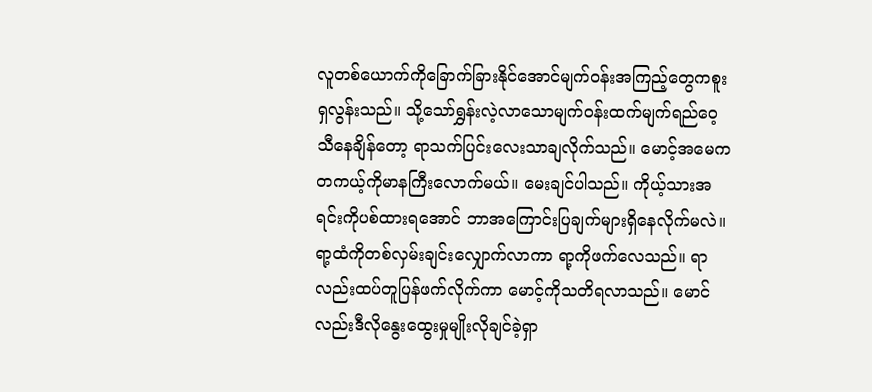လူတစ်ယောက်ကိုခြောက်ခြားနိုင်အောင်မျက်ဝန်းအကြည့်တွေကစူးရှလွန်းသည်။ သို့သော်ရွှန်းလဲ့လာသောမျက်ဝန်းထက်မျက်ရည်ဝေ့သီနေချိန်တော့ ရာသက်ပြင်းလေးသာချလိုက်သည်။ မောင့်အမေကတကယ့်ကိုမာနကြီးလောက်မယ်။ မေးချင်ပါသည်။ ကိုယ့်သားအရင်းကိုပစ်ထားရအောင် ဘာအကြောင်းပြချက်များရှိနေလိုက်မလဲ။ ရာ့ထံကိုတစ်လှမ်းချင်းလျှောက်လာကာ ရာ့ကိုဖက်လေသည်။ ရာလည်းထပ်တူပြန်ဖက်လိုက်ကာ မောင့်ကိုသတိရလာသည်။ မောင်လည်းဒီလိုနွေးထွေးမှုမျိုးလိုချင်ခဲ့ရှာ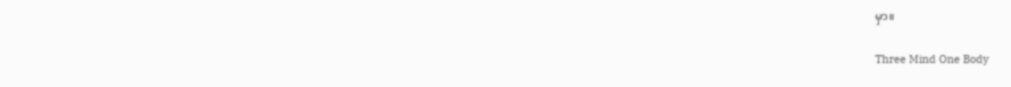မှာ။

Three Mind One Body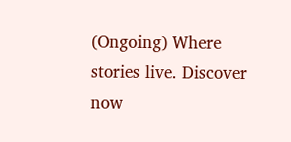(Ongoing) Where stories live. Discover now